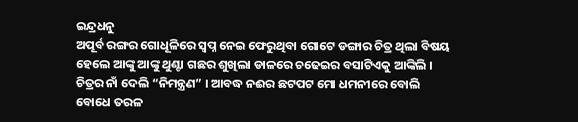ଇନ୍ଦ୍ରଧନୁ
ଅପୂର୍ବ ରଙ୍ଗର ଗୋଧୂଳିରେ ସ୍ବପ୍ନ ନେଇ ଫେରୁଥିବା ଗୋଟେ ଡଙ୍ଗାର ଚିତ୍ର ଥିଲା ବିଷୟ ହେଲେ ଆଙ୍କୁ ଆଙ୍କୁ ଥୁଣ୍ଟା ଗଛର ଶୁଖିଲା ଡାଳରେ ଚଢେଇର ବସାଟିଏକୁ ଆଙ୍କିଲି । ଚିତ୍ରର ନାଁ ଦେଲି “ନିମନ୍ତ୍ରଣ” । ଆବଦ୍ଧ ନଈର ଛଟପଟ ମୋ ଧମନୀରେ ବୋଲି ବୋଧେ ତରଳ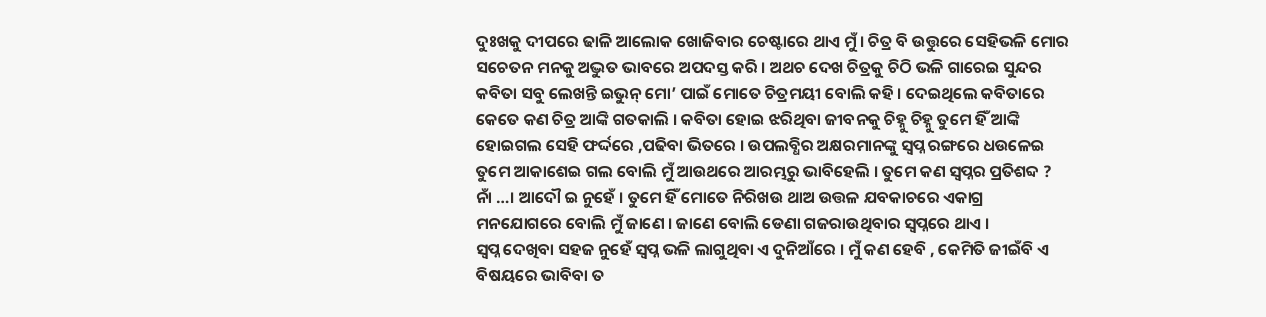ଦୁଃଖକୁ ଦୀପରେ ଢାଳି ଆଲୋକ ଖୋଜିବାର ଚେଷ୍ଟାରେ ଥାଏ ମୁଁ । ଚିତ୍ର ବି ଉତ୍ତୁରେ ସେହିଭଳି ମୋର ସଚେତନ ମନକୁ ଅଦ୍ଭୁତ ଭାବରେ ଅପଦସ୍ତ କରି । ଅଥଚ ଦେଖ ଚିତ୍ରକୁ ଚିଠି ଭଳି ଗାରେଇ ସୁନ୍ଦର କବିତା ସବୁ ଲେଖନ୍ତି ଇଭୁନ୍ ମୋ’ ପାଇଁ ମୋତେ ଚିତ୍ରମୟୀ ବୋଲି କହି । ଦେଇଥିଲେ କବିତାରେ କେତେ କଣ ଚିତ୍ର ଆଙ୍କି ଗତକାଲି । କବିତା ହୋଇ ଝରିଥିବା ଜୀବନକୁ ଚିହ୍ନୁ ଚିହ୍ନୁ ତୁମେ ହିଁ ଆଙ୍କି ହୋଇଗଲ ସେହି ଫର୍ଦ୍ଦରେ ,ପଢିବା ଭିତରେ । ଉପଲବ୍ଧିର ଅକ୍ଷରମାନଙ୍କୁ ସ୍ବପ୍ନ ରଙ୍ଗରେ ଧଉଳେଇ ତୁମେ ଆକାଶେଇ ଗଲ ବୋଲି ମୁଁ ଆଉଥରେ ଆରମ୍ଭରୁ ଭାବିହେଲି । ତୁମେ କଣ ସ୍ବପ୍ନର ପ୍ରତିଶବ୍ଦ ? ନାଁ …। ଆଦୌ ଇ ନୁହେଁ । ତୁମେ ହିଁ ମୋତେ ନିରିଖଉ ଥାଅ ଉତ୍ତଳ ଯବକାଚରେ ଏକାଗ୍ର ମନଯୋଗରେ ବୋଲି ମୁଁ ଜାଣେ । ଜାଣେ ବୋଲି ଡେଣା ଗଜରାଉଥିବାର ସ୍ବପ୍ନରେ ଥାଏ ।
ସ୍ୱପ୍ନ ଦେଖିବା ସହଜ ନୁହେଁ ସ୍ୱପ୍ନ ଭଳି ଲାଗୁଥିବା ଏ ଦୁନିଆଁରେ । ମୁଁ କଣ ହେବି , କେମିତି ଜୀଇଁବି ଏ ବିଷୟରେ ଭାବିବା ତ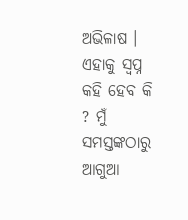ଅଭିଳାଷ । ଏହାକୁ ସ୍ୱପ୍ନ କହି ହେବ କି ? ମୁଁ ସମସ୍ତଙ୍କଠାରୁ ଆଗୁଆ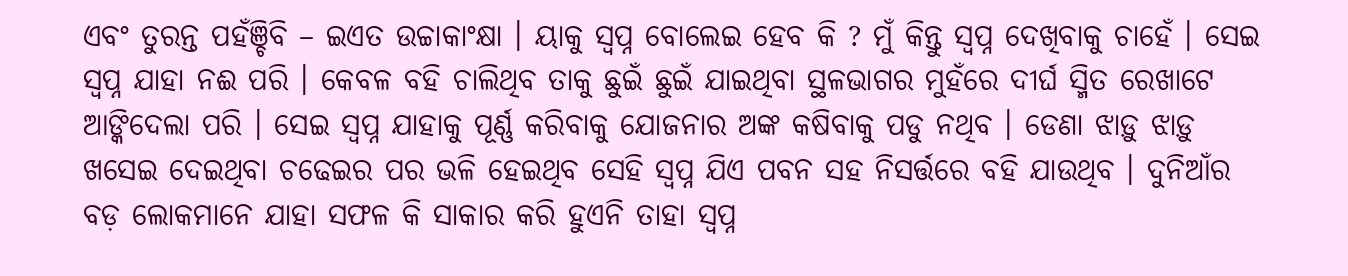ଏବଂ ତୁରନ୍ତ ପହଁଞ୍ଚିବି – ଇଏତ ଉଚ୍ଚାକାଂକ୍ଷା । ୟାକୁ ସ୍ୱପ୍ନ ବୋଲେଇ ହେବ କି ? ମୁଁ କିନ୍ତୁ ସ୍ୱପ୍ନ ଦେଖିବାକୁ ଚାହେଁ । ସେଇ ସ୍ୱପ୍ନ ଯାହା ନଈ ପରି । କେବଳ ବହି ଚାଲିଥିବ ତାକୁ ଛୁଇଁ ଛୁଇଁ ଯାଇଥିବା ସ୍ଥଳଭାଗର ମୁହଁରେ ଦୀର୍ଘ ସ୍ମିତ ରେଖାଟେ ଆଙ୍କିଦେଲା ପରି । ସେଇ ସ୍ୱପ୍ନ ଯାହାକୁ ପୂର୍ଣ୍ଣ କରିବାକୁ ଯୋଜନାର ଅଙ୍କ କଷିବାକୁ ପଡୁ ନଥିବ । ଡେଣା ଝାଡ଼ୁ ଝାଡ଼ୁ ଖସେଇ ଦେଇଥିବା ଚଢେଇର ପର ଭଳି ହେଇଥିବ ସେହି ସ୍ବପ୍ନ ଯିଏ ପବନ ସହ ନିସର୍ତ୍ତରେ ବହି ଯାଉଥିବ । ଦୁନିଆଁର ବଡ଼ ଲୋକମାନେ ଯାହା ସଫଳ କି ସାକାର କରି ହୁଏନି ତାହା ସ୍ୱପ୍ନ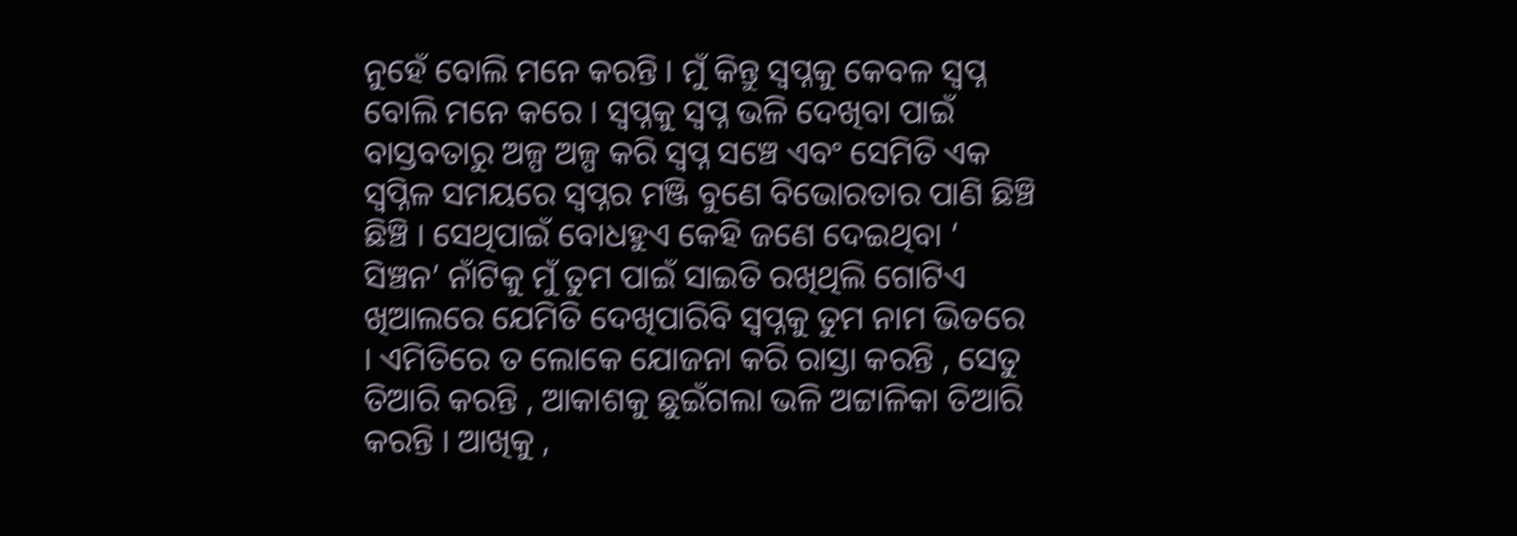ନୁହେଁ ବୋଲି ମନେ କରନ୍ତି । ମୁଁ କିନ୍ତୁ ସ୍ୱପ୍ନକୁ କେବଳ ସ୍ୱପ୍ନ ବୋଲି ମନେ କରେ । ସ୍ବପ୍ନକୁ ସ୍ବପ୍ନ ଭଳି ଦେଖିବା ପାଇଁ ବାସ୍ତବତାରୁ ଅଳ୍ପ ଅଳ୍ପ କରି ସ୍ୱପ୍ନ ସଞ୍ଚେ ଏବଂ ସେମିତି ଏକ ସ୍ୱପ୍ନିଳ ସମୟରେ ସ୍ବପ୍ନର ମଞ୍ଜି ବୁଣେ ବିଭୋରତାର ପାଣି ଛିଞ୍ଚି ଛିଞ୍ଚି । ସେଥିପାଇଁ ବୋଧହୁଏ କେହି ଜଣେ ଦେଇଥିବା ‘ ସିଞ୍ଚନ’ ନାଁଟିକୁ ମୁଁ ତୁମ ପାଇଁ ସାଇତି ରଖିଥିଲି ଗୋଟିଏ ଖିଆଲରେ ଯେମିତି ଦେଖିପାରିବି ସ୍ୱପ୍ନକୁ ତୁମ ନାମ ଭିତରେ । ଏମିତିରେ ତ ଲୋକେ ଯୋଜନା କରି ରାସ୍ତା କରନ୍ତି , ସେତୁ ତିଆରି କରନ୍ତି , ଆକାଶକୁ ଛୁଇଁଗଲା ଭଳି ଅଟ୍ଟାଳିକା ତିଆରି କରନ୍ତି । ଆଖିକୁ ,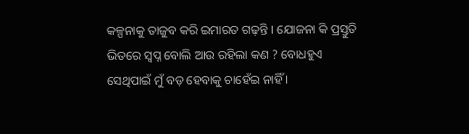କଳ୍ପନାକୁ ତାଜୁବ କରି ଇମାରତ ଗଢ଼ନ୍ତି । ଯୋଜନା କି ପ୍ରସ୍ତୁତି ଭିତରେ ସ୍ୱପ୍ନ ବୋଲି ଆଉ ରହିଲା କଣ ? ବୋଧହୁଏ ସେଥିପାଇଁ ମୁଁ ବଡ଼ ହେବାକୁ ଚାହେଁଇ ନାହିଁ ।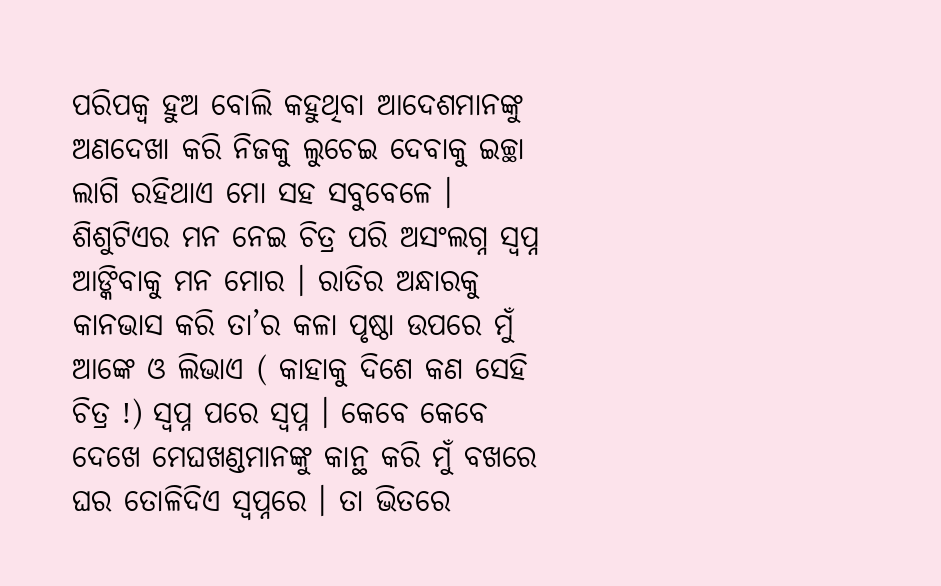ପରିପକ୍ୱ ହୁଅ ବୋଲି କହୁଥିବା ଆଦେଶମାନଙ୍କୁ ଅଣଦେଖା କରି ନିଜକୁ ଲୁଚେଇ ଦେବାକୁ ଇଚ୍ଛା ଲାଗି ରହିଥାଏ ମୋ ସହ ସବୁବେଳେ ।
ଶିଶୁଟିଏର ମନ ନେଇ ଚିତ୍ର ପରି ଅସଂଲଗ୍ନ ସ୍ୱପ୍ନ ଆଙ୍କିବାକୁ ମନ ମୋର । ରାତିର ଅନ୍ଧାରକୁ କାନଭାସ କରି ତା’ର କଳା ପୃଷ୍ଠା ଉପରେ ମୁଁ ଆଙ୍କେ ଓ ଲିଭାଏ ( କାହାକୁ ଦିଶେ କଣ ସେହି ଚିତ୍ର !) ସ୍ୱପ୍ନ ପରେ ସ୍ୱପ୍ନ । କେବେ କେବେ ଦେଖେ ମେଘଖଣ୍ଡମାନଙ୍କୁ କାନ୍ଥ କରି ମୁଁ ବଖରେ ଘର ତୋଳିଦିଏ ସ୍ୱପ୍ନରେ । ତା ଭିତରେ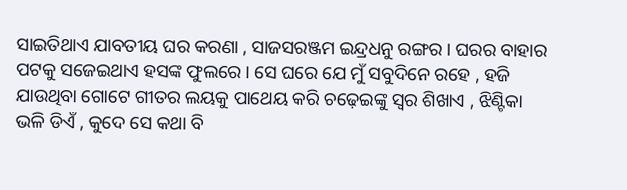ସାଇତିଥାଏ ଯାବତୀୟ ଘର କରଣା , ସାଜସରଞ୍ଜମ ଇନ୍ଦ୍ରଧନୁ ରଙ୍ଗର । ଘରର ବାହାର ପଟକୁ ସଜେଇଥାଏ ହସଙ୍କ ଫୁଲରେ । ସେ ଘରେ ଯେ ମୁଁ ସବୁଦିନେ ରହେ , ହଜି ଯାଉଥିବା ଗୋଟେ ଗୀତର ଲୟକୁ ପାଥେୟ କରି ଚଢ଼େଇଙ୍କୁ ସ୍ୱର ଶିଖାଏ , ଝିଣ୍ଟିକା ଭଳି ଡିଏଁ , କୁଦେ ସେ କଥା ବି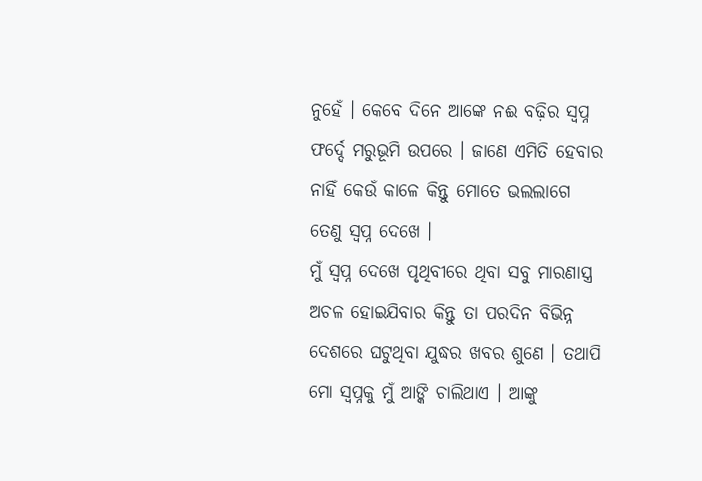ନୁହେଁ । କେବେ ଦିନେ ଆଙ୍କେ ନଈ ବଢ଼ିର ସ୍ୱପ୍ନ ଫର୍ଦ୍ଦେ ମରୁଭୂମି ଉପରେ । ଜାଣେ ଏମିତି ହେବାର ନାହିଁ କେଉଁ କାଳେ କିନ୍ତୁ ମୋତେ ଭଲଲାଗେ ତେଣୁ ସ୍ବପ୍ନ ଦେଖେ ।
ମୁଁ ସ୍ବପ୍ନ ଦେଖେ ପୃଥିବୀରେ ଥିବା ସବୁ ମାରଣାସ୍ତ୍ର ଅଚଳ ହୋଇଯିବାର କିନ୍ତୁ ତା ପରଦିନ ବିଭିନ୍ନ ଦେଶରେ ଘଟୁଥିବା ଯୁଦ୍ଧର ଖବର ଶୁଣେ । ତଥାପି ମୋ ସ୍ୱପ୍ନକୁ ମୁଁ ଆଙ୍କି ଚାଲିଥାଏ । ଆଙ୍କୁ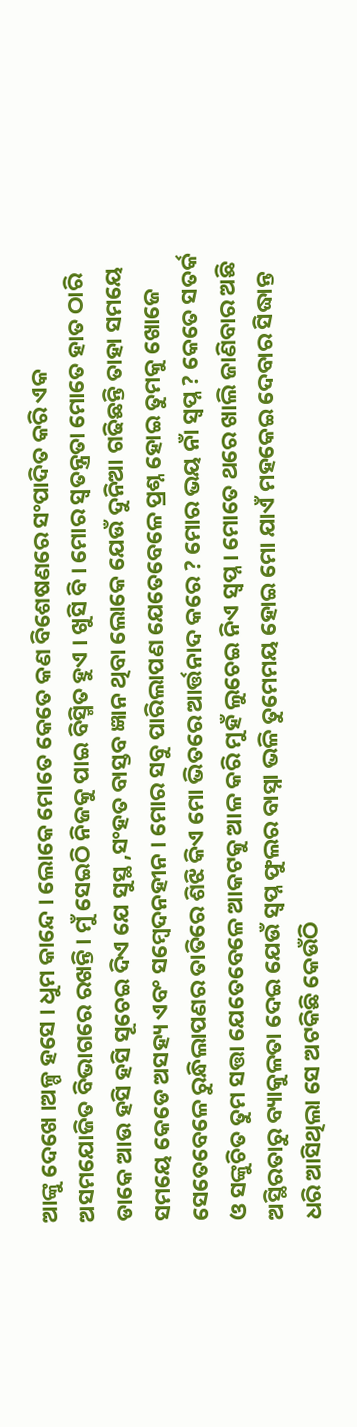ଆଙ୍କୁ ଦେଖେ ।ଅଳ୍ପ ହସେ । ଧୁମ କାନ୍ଦେ । ଲୋକେ ମୋତେ କେତେ କଣ ବିଶେଷଣରେ ସଂପାଦିତ କରି ଏକ ଅସମଯୋଜିତ ବିଭାଗରେ ରଖନ୍ତି । ମୁଁ ସେଇଠି ନିଜକୁ ପାଇ ବିସ୍ମିତ ହୁଏ । ଖୁସି ବି । ମୋର ସ୍ୱତନ୍ତ୍ରତା ମୋତେ ହାତ ଠାରି ଡାକେ ଆଉ ହସି ହସି ସୂଚେଇ ଦିଏ ଯେ ସୁସ୍ଥ ,ସଂହତ ବାସ୍ତବ ଜ୍ଞାନ ଥିବା ଲୋକେ ଯେଉଁ ଦୁନିଆ ଗଢିଛନ୍ତି ତାହା ସମୟେ ସମୟେ କେଡେ ଅସହ୍ୟ ଏବଂ ସମ୍ବେଦନହୀନ । ମୋର ସବୁ ପାରିଲାପଣ ଯେତେବେଳେ ପ୍ରଶ୍ନ ହୋଇ ତୁମକୁ ଖୋଜେ ସେତେବେଳେ ରୁନ୍ଧିଲାପଣର ତାତିରେ ଶିଝି କିଏ ମୋ ଭିତରେ ଆର୍ତ୍ତନାଦ କରେ ? ମୋର ଭୟ ନାଁ ସ୍ବପ୍ନ ? କେତେ ସତର୍କ ଓ ସଙ୍କୁଚିତ ତୁମ ସତ୍ତା ଯେତେବେଳେ ଆକଟକୁ ଆଳ କରି ମୁହଁ ଲୁଚେଇ ନିଏ ସ୍ବପ୍ନ । ମୋତେ ଥରେ ଖାଲି ଜାଣିବାର ଅଛି ଅସ୍ଥିରତାରୁ ବ୍ୟାକୁଳତା ଦେଇ ଯେଉଁ ସ୍ବପ୍ନ ଫୁଲର ବାସ୍ନା ଭଳି ତୁମେମୟ ହୋଇ ମୋ ଯାଏଁ ମହକେଇ ଦେବାର ସିଦ୍ଧାନ୍ତ ଧରି ଆସିଥିଲା ସେ ଅଟକିଛି କେଉଁଠି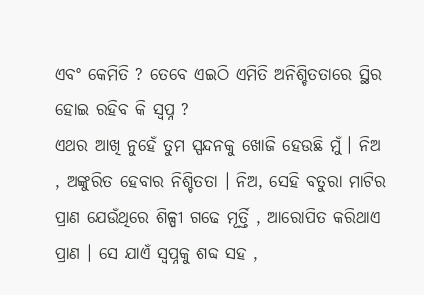ଏବଂ କେମିତି ? ତେବେ ଏଇଠି ଏମିତି ଅନିଶ୍ଚିତତାରେ ସ୍ଥିର ହୋଇ ରହିବ କି ସ୍ବପ୍ନ ?
ଏଥର ଆଖି ନୁହେଁ ତୁମ ସ୍ପନ୍ଦନକୁ ଖୋଜି ହେଉଛି ମୁଁ । ନିଅ , ଅଙ୍କୁରିତ ହେବାର ନିଶ୍ଚିତତା । ନିଅ, ସେହି ବତୁରା ମାଟିର ପ୍ରାଣ ଯେଉଁଥିରେ ଶିଳ୍ପୀ ଗଢେ ମୂର୍ତ୍ତି , ଆରୋପିତ କରିଥାଏ ପ୍ରାଣ । ସେ ଯାଏଁ ସ୍ବପ୍ନକୁ ଶବ୍ଦ ସହ ,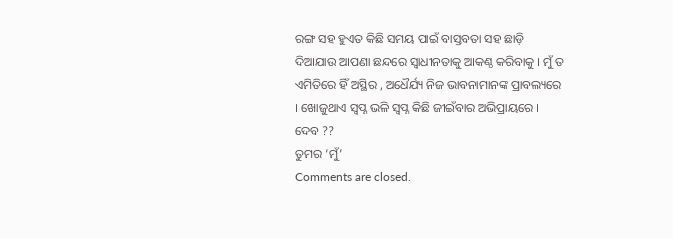ରଙ୍ଗ ସହ ହୁଏତ କିଛି ସମୟ ପାଇଁ ବାସ୍ତବତା ସହ ଛାଡ଼ି ଦିଆଯାଉ ଆପଣା ଛନ୍ଦରେ ସ୍ବାଧୀନତାକୁ ଆକଣ୍ଠ କରିବାକୁ । ମୁଁ ତ ଏମିତିରେ ହିଁ ଅସ୍ଥିର , ଅଧୈର୍ଯ୍ୟ ନିଜ ଭାବନାମାନଙ୍କ ପ୍ରାବଲ୍ୟରେ । ଖୋଜୁଥାଏ ସ୍ବପ୍ନ ଭଳି ସ୍ବପ୍ନ କିଛି ଜୀଇଁବାର ଅଭିପ୍ରାୟରେ । ଦେବ ??
ତୁମର ‘ମୁଁ’
Comments are closed.